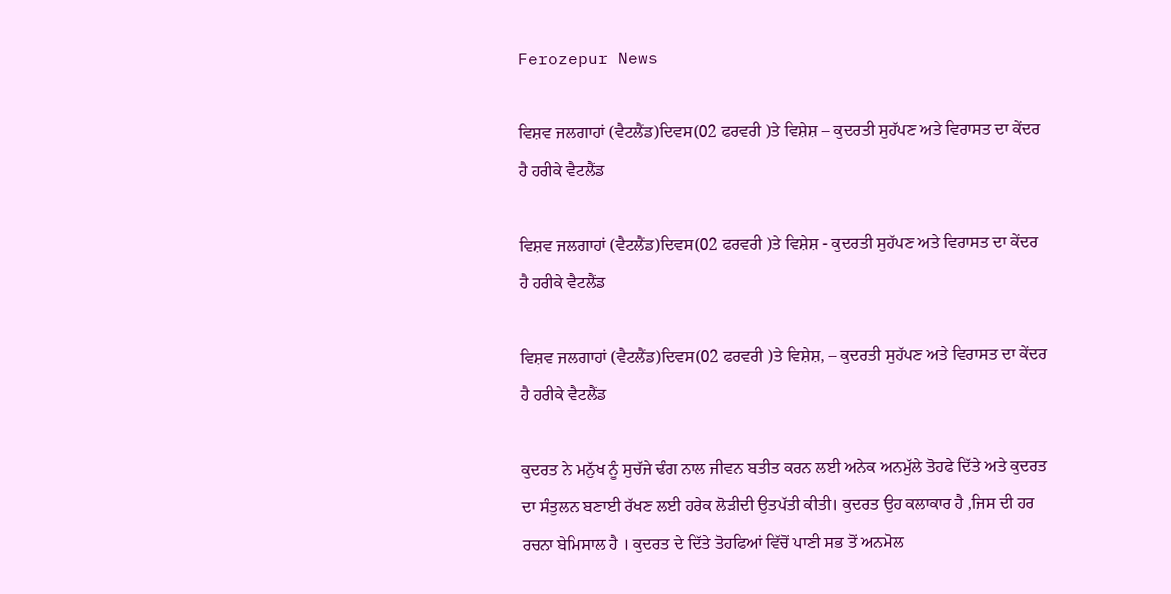Ferozepur News

ਵਿਸ਼ਵ ਜਲਗਾਹਾਂ (ਵੈਟਲੈਂਡ)ਦਿਵਸ(02 ਫਰਵਰੀ )ਤੇ ਵਿਸ਼ੇਸ਼ – ਕੁਦਰਤੀ ਸੁਹੱਪਣ ਅਤੇ ਵਿਰਾਸਤ ਦਾ ਕੇਂਦਰ ਹੈ ਹਰੀਕੇ ਵੈਟਲੈਂਡ

ਵਿਸ਼ਵ ਜਲਗਾਹਾਂ (ਵੈਟਲੈਂਡ)ਦਿਵਸ(02 ਫਰਵਰੀ )ਤੇ ਵਿਸ਼ੇਸ਼ - ਕੁਦਰਤੀ ਸੁਹੱਪਣ ਅਤੇ ਵਿਰਾਸਤ ਦਾ ਕੇਂਦਰ ਹੈ ਹਰੀਕੇ ਵੈਟਲੈਂਡ

ਵਿਸ਼ਵ ਜਲਗਾਹਾਂ (ਵੈਟਲੈਂਡ)ਦਿਵਸ(02 ਫਰਵਰੀ )ਤੇ ਵਿਸ਼ੇਸ਼, – ਕੁਦਰਤੀ ਸੁਹੱਪਣ ਅਤੇ ਵਿਰਾਸਤ ਦਾ ਕੇਂਦਰ ਹੈ ਹਰੀਕੇ ਵੈਟਲੈਂਡ

ਕੁਦਰਤ ਨੇ ਮਨੁੱਖ ਨੂੰ ਸੁਚੱਜੇ ਢੰਗ ਨਾਲ ਜੀਵਨ ਬਤੀਤ ਕਰਨ ਲਈ ਅਨੇਕ ਅਨਮੁੱਲੇ ਤੋਹਫੇ ਦਿੱਤੇ ਅਤੇ ਕੁਦਰਤ ਦਾ ਸੰਤੁਲਨ ਬਣਾਈ ਰੱਖਣ ਲਈ ਹਰੇਕ ਲੋੜੀਦੀ ਉਤਪੱਤੀ ਕੀਤੀ। ਕੁਦਰਤ ਉਹ ਕਲਾਕਾਰ ਹੈ ,ਜਿਸ ਦੀ ਹਰ ਰਚਨਾ ਬੇਮਿਸਾਲ ਹੈ ‌। ਕੁਦਰਤ ਦੇ ਦਿੱਤੇ ਤੋਹਫਿਆਂ ਵਿੱਚੋਂ ਪਾਣੀ ਸਭ ਤੋਂ ਅਨਮੋਲ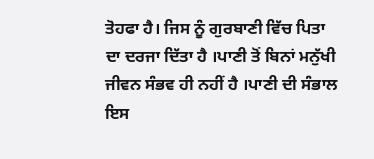ਤੋਹਫਾ ਹੈ। ਜਿਸ ਨੂੰ ਗੁਰਬਾਣੀ ਵਿੱਚ ਪਿਤਾ ਦਾ ਦਰਜਾ ਦਿੱਤਾ ਹੈ ‌।ਪਾਣੀ ਤੋਂ ਬਿਨਾਂ ਮਨੁੱਖੀ ਜੀਵਨ ਸੰਭਵ ਹੀ ਨਹੀਂ ਹੈ ।ਪਾਣੀ ਦੀ ਸੰਭਾਲ ਇਸ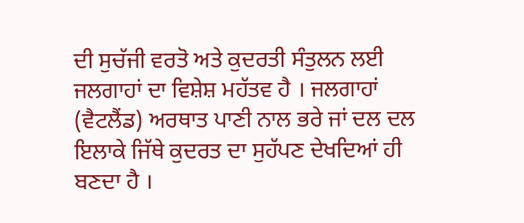ਦੀ ਸੁਚੱਜੀ ਵਰਤੋ ਅਤੇ ਕੁਦਰਤੀ ਸੰਤੁਲਨ ਲਈ ਜਲਗਾਹਾਂ ਦਾ ਵਿਸ਼ੇਸ਼ ਮਹੱਤਵ ਹੈ । ਜਲਗਾਹਾਂ (ਵੈਟਲੈਂਡ) ਅਰਥਾਤ ਪਾਣੀ ਨਾਲ ਭਰੇ ਜਾਂ ਦਲ ਦਲ ਇਲਾਕੇ ਜਿੱਥੇ ਕੁਦਰਤ ਦਾ ਸੁਹੱਪਣ ਦੇਖਦਿਆਂ ਹੀ ਬਣਦਾ ਹੈ ।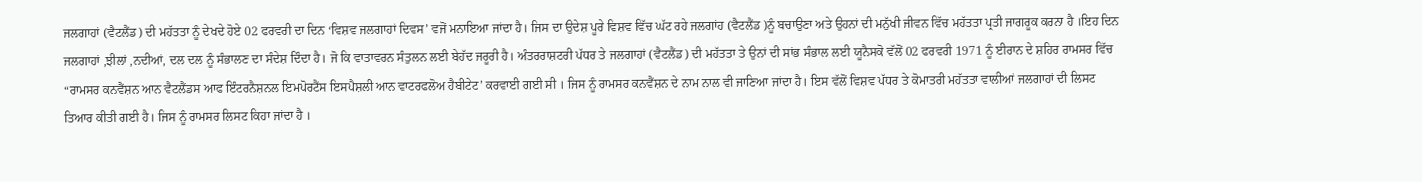ਜਲਗਾਹਾਂ (ਵੈਟਲੈਂਡ) ਦੀ ਮਹੱਤਤਾ ਨੂੰ ਦੇਖਦੇ ਹੋਏ 02 ਫਰਵਰੀ ਦਾ ਦਿਨ ‘ਵਿਸ਼ਵ ਜਲਗਾਹਾਂ ਦਿਵਸ’ ਵਜੋਂ ਮਨਾਇਆ ਜਾਂਦਾ ਹੈ। ਜਿਸ ਦਾ ਉਦੇਸ਼ ਪੂਰੇ ਵਿਸ਼ਵ ਵਿੱਚ ਘੱਟ ਰਹੇ ਜਲਗਾਂਹ (ਵੈਟਲੈਂਡ )ਨੂੰ ਬਚਾਉਣਾ ਅਤੇ ਉਹਨਾਂ ਦੀ ਮਨੁੱਖੀ ਜੀਵਨ ਵਿੱਚ ਮਹੱਤਤਾ ਪ੍ਰਤੀ ਜਾਗਰੂਕ ਕਰਨਾ ਹੈ ।ਇਹ ਦਿਨ ਜਲਗਾਹਾਂ ,ਝੀਲਾਂ ,ਨਦੀਆਂ, ਦਲ ਦਲ ਨੂੰ ਸੰਭਾਲਣ ਦਾ ਸੰਦੇਸ਼ ਦਿੰਦਾ ਹੈ‌। ਜੋ ਕਿ ਵਾਤਾਵਰਨ ਸੰਤੁਲਨ ਲਈ ਬੇਹੱਦ ਜਰੂਰੀ ਹੈ। ਅੰਤਰਰਾਸ਼ਟਰੀ ਪੱਧਰ ਤੇ ਜਲਗਾਹਾਂ (ਵੈਟਲੈਂਡ) ਦੀ ਮਹੱਤਤਾ ਤੇ ਉਨਾਂ ਦੀ ਸਾਂਭ ਸੰਭਾਲ ਲਈ ਯੂਨੈਸਕੋ ਵੱਲੋਂ 02 ਫਰਵਰੀ 1971 ਨੂੰ ਈਰਾਨ ਦੇ ਸ਼ਹਿਰ ਰਾਮਸਰ ਵਿੱਚ “ਰਾਮਸਰ ਕਨਵੈਂਸ਼ਨ ਆਨ ਵੈਟਲੈਂਡਸ ਆਫ ਇੰਟਰਨੈਸ਼ਨਲ ਇਮਪੋਰਟੈਂਸ ਇਸਪੈਸ਼ਲੀ ਆਨ ਵਾਟਰਫਲੋਅ ਹੈਬੀਟੇਟ’ ਕਰਵਾਈ ਗਈ ਸੀ । ਜਿਸ ਨੂੰ ਰਾਮਸਰ ਕਨਵੈਂਸ਼ਨ ਦੇ ਨਾਮ ਨਾਲ ਵੀ ਜਾਣਿਆ ਜਾਂਦਾ ਹੈ। ਇਸ ਵੱਲੋਂ ਵਿਸ਼ਵ ਪੱਧਰ ਤੇ ਕੋਮਾਤਰੀ ਮਹੱਤਤਾ ਵਾਲੀਆਂ ਜਲਗਾਹਾਂ ਦੀ ਲਿਸਟ ਤਿਆਰ ਕੀਤੀ ਗਈ ਹੈ। ਜਿਸ ਨੂੰ ਰਾਮਸਰ ਲਿਸਟ ਕਿਹਾ ਜਾਂਦਾ ਹੈ ।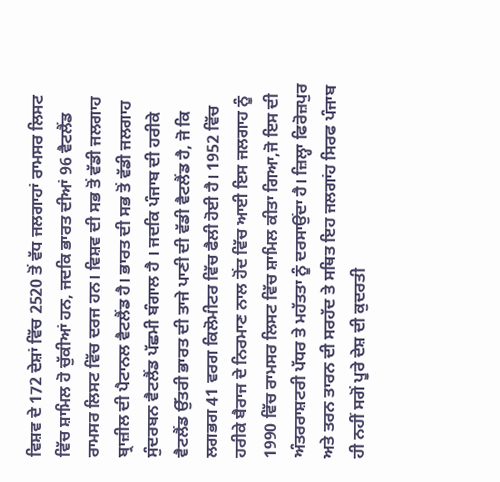ਵਿਸ਼ਵ ਦੇ 172 ਦੇਸ਼ਾਂ ਵਿੱਚ 2520 ਤੋਂ ਵੱਧ ਜਲਗਾਹਾਂ ਰਾਮਸਰ ਲਿਸਟ ਵਿੱਚ ਸ਼ਾਮਿਲ ਹੋ ਚੁੱਕੀਆਂ ਹਨ, ਜਦਕਿ ਭਾਰਤ ਦੀਆਂ 96 ਵੈਟਲੈਂਡ ਰਾਮਸਰ ਲਿਸਟ ਵਿੱਚ ਦਰਜ ਹਨ। ਵਿਸ਼ਵ ਦੀ ਸਭ ਤੋਂ ਵੱਡੀ ਜਲਗਾਹ ਬ੍ਰਾਜ਼ੀਲ ਦੀ ਪੈਟਾਨਲ ਵੈਟਲੈਂਡ ਹੈ। ਭਾਰਤ ਦੀ ਸਭ ਤੋਂ ਵੱਡੀ ਜਲਗਾਹ ਸੁੰਦਰਬਨ ਵੈਟਲੈਂਡ ਪੱਛਮੀ ਬੰਗਾਲ ਹੈ । ਜਦਕਿ ਪੰਜਾਬ ਦੀ ਹਰੀਕੇ ਵੈਟਲੈਂਡ ਉੱਤਰੀ ਭਾਰਤ ਦੀ ਤਾਜੇ ਪਾਣੀ ਦੀ ਵੱਡੀ ਵੈਟਲੈਂਡ ਹੈ, ਜੋ ਕਿ ਲਗਭਗ 41 ਵਰਗ ਕਿਲੋਮੀਟਰ ਵਿੱਚ ਫੈਲੀ ਹੋਈ ਹੈ। 1952 ਵਿੱਚ ਹਰੀਕੇ ਬੈਰਾਜ ਦੇ ਨਿਰਮਾਣ ਨਾਲ ਹੋਂਦ ਵਿੱਚ ਆਈ ਇਸ ਜਲਗਾਹ ਨੂੰ 1990 ਵਿੱਚ ਰਾਮਸਰ ਲਿਸਟ ਵਿੱਚ ਸ਼ਾਮਿਲ ਕੀਤਾ ਗਿਆ,ਜੋ ਇਸ ਦੀ ਅੰਤਰਰਾਸ਼ਟਰੀ ਪੱਧਰ ਤੇ ਮਹੱਤਤਾ ਨੂੰ ਦਰਸਾਉਂਦਾ ਹੈ। ਜ਼ਿਲ੍ਹਾ ਫਿਰੋਜ਼ਪੁਰ ਅਤੇ ਤਰਨ ਤਾਰਨ ਦੀ ਸਰਹੱਦ ਤੇ ਸਥਿਤ ਇਹ ਜਲਗਾਂਹ ਸਿਰਫ ਪੰਜਾਬ ਹੀ ਨਹੀਂ ਸਗੋਂ ਪੂਰੇ ਦੇਸ਼ ਦੀ ਕੁਦਰਤੀ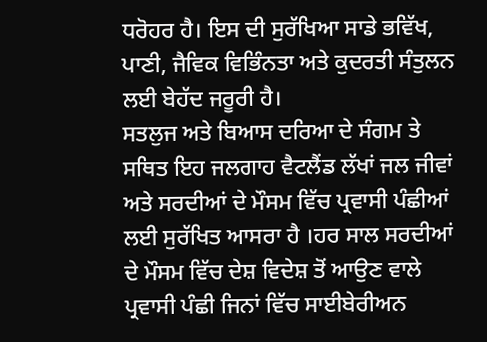ਧਰੋਹਰ ਹੈ। ਇਸ ਦੀ ਸੁਰੱਖਿਆ ਸਾਡੇ ਭਵਿੱਖ, ਪਾਣੀ, ਜੈਵਿਕ ਵਿਭਿੰਨਤਾ ਅਤੇ ਕੁਦਰਤੀ ਸੰਤੁਲਨ ਲਈ ਬੇਹੱਦ ਜਰੂਰੀ ਹੈ।
ਸਤਲੁਜ ਅਤੇ ਬਿਆਸ ਦਰਿਆ ਦੇ ਸੰਗਮ ਤੇ ਸਥਿਤ ਇਹ ਜਲਗਾਹ ਵੈਟਲੈਂਡ ਲੱਖਾਂ ਜਲ ਜੀਵਾਂ ਅਤੇ ਸਰਦੀਆਂ ਦੇ ਮੌਸਮ ਵਿੱਚ ਪ੍ਰਵਾਸੀ ਪੰਛੀਆਂ ਲਈ ਸੁਰੱਖਿਤ ਆਸਰਾ ਹੈ ।ਹਰ ਸਾਲ ਸਰਦੀਆਂ ਦੇ ਮੌਸਮ ਵਿੱਚ ਦੇਸ਼ ਵਿਦੇਸ਼ ਤੋਂ ਆਉਣ ਵਾਲੇ ਪ੍ਰਵਾਸੀ ਪੰਛੀ ਜਿਨਾਂ ਵਿੱਚ ਸਾਈਬੇਰੀਅਨ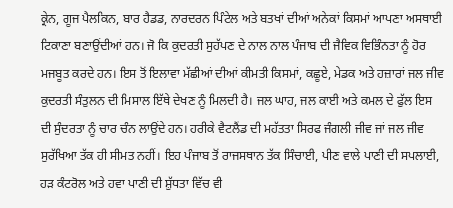ਕ੍ਰੇਨ, ਗੂਜ ਪੈਲਕਿਨ, ਬਾਰ ਹੈਡਡ, ਨਾਰਦਰਨ ਪਿੰਟੇਲ ਅਤੇ ਬਤਖਾਂ ਦੀਆਂ ਅਨੇਕਾਂ ਕਿਸਮਾਂ ਆਪਣਾ ਅਸਥਾਈ ਟਿਕਾਣਾ ਬਣਾਉਂਦੀਆਂ ਹਨ। ਜੋ ਕਿ ਕੁਦਰਤੀ ਸੁਹੱਪਣ ਦੇ ਨਾਲ ਨਾਲ ਪੰਜਾਬ ਦੀ ਜੈਵਿਕ ਵਿਭਿੰਨਤਾ ਨੂੰ ਹੋਰ ਮਜਬੂਤ ਕਰਦੇ ਹਨ। ਇਸ ਤੋਂ ਇਲਾਵਾ ਮੱਛੀਆਂ ਦੀਆਂ ਕੀਮਤੀ ਕਿਸਮਾਂ, ਕਛੂਏ, ਮੇਡਕ ਅਤੇ ਹਜ਼ਾਰਾਂ ਜਲ ਜੀਵ ਕੁਦਰਤੀ ਸੰਤੁਲਨ ਦੀ ਮਿਸਾਲ ਇੱਥੇ ਦੇਖਣ ਨੂੰ ਮਿਲਦੀ ਹੈ। ਜਲ ਘਾਹ, ਜਲ ਕਾਈ ਅਤੇ ਕਮਲ ਦੇ ਫੁੱਲ ਇਸ ਦੀ ਸੁੰਦਰਤਾ ਨੂੰ ਚਾਰ ਚੰਨ ਲਾਉਂਦੇ ਹਨ। ਹਰੀਕੇ ਵੈਟਲੈਂਡ ਦੀ ਮਹੱਤਤਾ ਸਿਰਫ ਜੰਗਲੀ ਜੀਵ ਜਾਂ ਜਲ ਜੀਵ ਸੁਰੱਖਿਆ ਤੱਕ ਹੀ ਸੀਮਤ ਨਹੀਂ। ਇਹ ਪੰਜਾਬ ਤੋਂ ਰਾਜਸਥਾਨ ਤੱਕ ਸਿੰਚਾਈ, ਪੀਣ ਵਾਲੇ ਪਾਣੀ ਦੀ ਸਪਲਾਈ, ਹੜ ਕੰਟਰੋਲ ਅਤੇ ਹਵਾ ਪਾਣੀ ਦੀ ਸ਼ੁੱਧਤਾ ਵਿੱਚ ਵੀ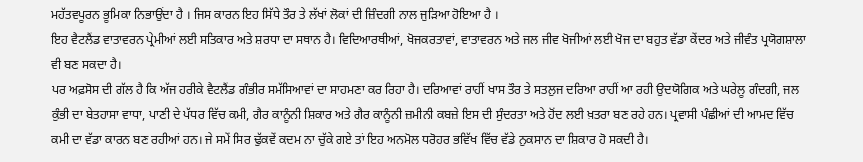ਮਹੱਤਵਪੂਰਨ ਭੂਮਿਕਾ ਨਿਭਾਉਂਦਾ ਹੈ । ਜਿਸ ਕਾਰਨ ਇਹ ਸਿੱਧੇ ਤੌਰ ਤੇ ਲੱਖਾਂ ਲੋਕਾਂ ਦੀ ਜ਼ਿੰਦਗੀ ਨਾਲ ਜੁੜਿਆ ਹੋਇਆ ਹੈ ।
ਇਹ ਵੈਟਲੈਂਡ ਵਾਤਾਵਰਨ ਪ੍ਰੇਮੀਆਂ ਲਈ ਸਤਿਕਾਰ ਅਤੇ ਸ਼ਰਧਾ ਦਾ ਸਥਾਨ ਹੈ। ਵਿਦਿਆਰਥੀਆਂ, ਖੋਜਕਰਤਾਵਾਂ, ਵਾਤਾਵਰਨ ਅਤੇ ਜਲ ਜੀਵ ਖੋਜੀਆਂ ਲਈ ਖੋਜ ਦਾ ਬਹੁਤ ਵੱਡਾ ਕੇਂਦਰ ਅਤੇ ਜੀਵੰਤ ਪ੍ਰਯੋਗਸ਼ਾਲਾ ਵੀ ਬਣ ਸਕਦਾ ਹੈ।
ਪਰ ਅਫ਼ਸੋਸ ਦੀ ਗੱਲ ਹੈ ਕਿ ਅੱਜ ਹਰੀਕੇ ਵੈਟਲੈਂਡ ਗੰਭੀਰ ਸਮੱਸਿਆਵਾਂ ਦਾ ਸਾਹਮਣਾ ਕਰ ਰਿਹਾ ਹੈ। ਦਰਿਆਵਾਂ ਰਾਹੀਂ ਖਾਸ ਤੌਰ ਤੇ ਸਤਲੁਜ ਦਰਿਆ ਰਾਹੀਂ ਆ ਰਹੀ ਉਦਯੋਗਿਕ ਅਤੇ ਘਰੇਲੂ ਗੰਦਗੀ, ਜਲ ਕੁੰਭੀ ਦਾ ਬੇਤਹਾਸਾ ਵਾਧਾ, ਪਾਣੀ ਦੇ ਪੱਧਰ ਵਿੱਚ ਕਮੀ, ਗੈਰ ਕਾਨੂੰਨੀ ਸ਼ਿਕਾਰ ਅਤੇ ਗੈਰ ਕਾਨੂੰਨੀ ਜ਼ਮੀਨੀ ਕਬਜ਼ੇ ਇਸ ਦੀ ਸੁੰਦਰਤਾ ਅਤੇ ਹੋਂਦ ਲਈ ਖ਼ਤਰਾ ਬਣ ਰਹੇ ਹਨ। ਪ੍ਰਵਾਸੀ ਪੰਛੀਆਂ ਦੀ ਆਮਦ ਵਿੱਚ ਕਮੀ ਦਾ ਵੱਡਾ ਕਾਰਨ ਬਣ ਰਹੀਆਂ ਹਨ। ਜੇ ਸਮੇਂ ਸਿਰ ਢੁੱਕਵੇਂ ਕਦਮ ਨਾ ਚੁੱਕੇ ਗਏ ਤਾਂ ਇਹ ਅਨਮੋਲ ਧਰੋਹਰ ਭਵਿੱਖ ਵਿੱਚ ਵੱਡੇ ਨੁਕਸਾਨ ਦਾ ਸ਼ਿਕਾਰ ਹੋ ਸਕਦੀ ਹੈ।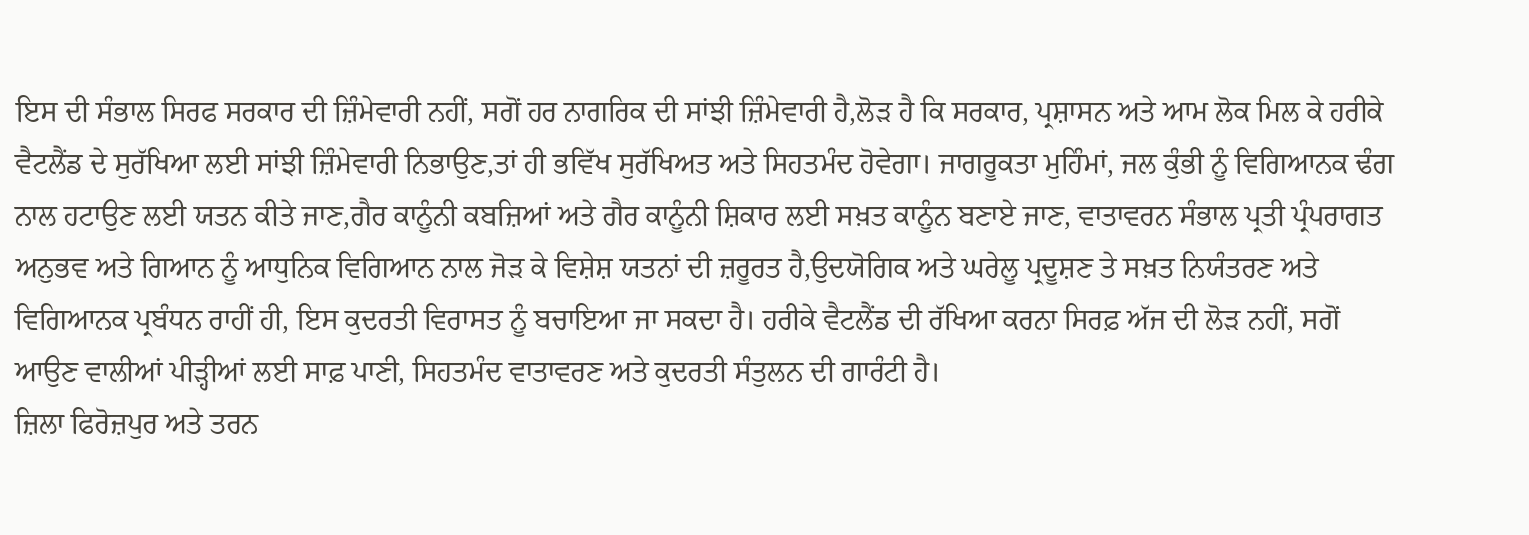ਇਸ ਦੀ ਸੰਭਾਲ ਸਿਰਫ ਸਰਕਾਰ ਦੀ ਜ਼ਿੰਮੇਵਾਰੀ ਨਹੀਂ, ਸਗੋਂ ਹਰ ਨਾਗਰਿਕ ਦੀ ਸਾਂਝੀ ਜ਼ਿੰਮੇਵਾਰੀ ਹੈ,ਲੋੜ ਹੈ ਕਿ ਸਰਕਾਰ, ਪ੍ਰਸ਼ਾਸਨ ਅਤੇ ਆਮ ਲੋਕ ਮਿਲ ਕੇ ਹਰੀਕੇ ਵੈਟਲੈਂਡ ਦੇ ਸੁਰੱਖਿਆ ਲਈ ਸਾਂਝੀ ਜ਼ਿੰਮੇਵਾਰੀ ਨਿਭਾਉਣ,ਤਾਂ ਹੀ ਭਵਿੱਖ ਸੁਰੱਖਿਅਤ ਅਤੇ ਸਿਹਤਮੰਦ ਹੋਵੇਗਾ। ਜਾਗਰੂਕਤਾ ਮੁਹਿੰਮਾਂ, ਜਲ ਕੁੰਭੀ ਨੂੰ ਵਿਗਿਆਨਕ ਢੰਗ ਨਾਲ ਹਟਾਉਣ ਲਈ ਯਤਨ ਕੀਤੇ ਜਾਣ,ਗੈਰ ਕਾਨੂੰਨੀ ਕਬਜ਼ਿਆਂ ਅਤੇ ਗੈਰ ਕਾਨੂੰਨੀ ਸ਼ਿਕਾਰ ਲਈ ਸਖ਼ਤ ਕਾਨੂੰਨ ਬਣਾਏ ਜਾਣ, ਵਾਤਾਵਰਨ ਸੰਭਾਲ ਪ੍ਰਤੀ ਪ੍ਰੰਪਰਾਗਤ ਅਨੁਭਵ ਅਤੇ ਗਿਆਨ ਨੂੰ ਆਧੁਨਿਕ ਵਿਗਿਆਨ ਨਾਲ ਜੋੜ ਕੇ ਵਿਸ਼ੇਸ਼ ਯਤਨਾਂ ਦੀ ਜ਼ਰੂਰਤ ਹੈ,ਉਦਯੋਗਿਕ ਅਤੇ ਘਰੇਲੂ ਪ੍ਰਦੂਸ਼ਣ ਤੇ ਸਖ਼ਤ ਨਿਯੰਤਰਣ ਅਤੇ ਵਿਗਿਆਨਕ ਪ੍ਰਬੰਧਨ ਰਾਹੀਂ ਹੀ, ਇਸ ਕੁਦਰਤੀ ਵਿਰਾਸਤ ਨੂੰ ਬਚਾਇਆ ਜਾ ਸਕਦਾ ਹੈ। ਹਰੀਕੇ ਵੈਟਲੈਂਡ ਦੀ ਰੱਖਿਆ ਕਰਨਾ ਸਿਰਫ਼ ਅੱਜ ਦੀ ਲੋੜ ਨਹੀਂ, ਸਗੋਂ ਆਉਣ ਵਾਲੀਆਂ ਪੀੜ੍ਹੀਆਂ ਲਈ ਸਾਫ਼ ਪਾਣੀ, ਸਿਹਤਮੰਦ ਵਾਤਾਵਰਣ ਅਤੇ ਕੁਦਰਤੀ ਸੰਤੁਲਨ ਦੀ ਗਾਰੰਟੀ ਹੈ।
ਜ਼ਿਲਾ ਫਿਰੋਜ਼ਪੁਰ ਅਤੇ ਤਰਨ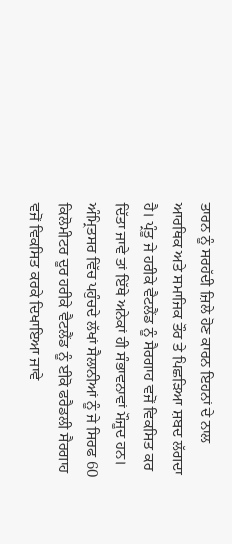ਤਾਰਨ ਨੂੰ ਸਰਹੱਦੀ ਜ਼ਿਲੇ ਹੋਣ ਕਾਰਨ ਇਹਨਾਂ ਦੇ ਨਾਲ ਆਰਥਿਕ ਅਤੇ ਸਮਾਜਿਕ ਤੌਰ ਤੇ ਪਿਛੜਿਆ ਸ਼ਬਦ ਲੱਗਦਾ ਹੈ। ਪ੍ਰੰਤੂ ਜੇ ਹਰੀਕੇ ਵੈਟਲੈਂਡ ਨੂੰ ਸੈਰਗਾਹ ਵਜੋਂ ਵਿਕਸਿਤ ਕਰ ਦਿੱਤਾ ਜਾਵੇ ਤਾਂ ਇੱਥੇ ਅਨੇਕਾਂ ਹੀ ਸੰਭਾਵਨਾਵਾਂ ਮੌਜੂਦ ਹਨ। ਅੰਮ੍ਰਿਤਸਰ ਵਿੱਚ ਪਹੁੰਚਦੇ ਲੱਖਾਂ ਸੈਲਾਨੀਆਂ ਨੂੰ ਜੇ ਸਿਰਫ 60 ਕਿਲੋਮੀਟਰ ਦੂਰ ਹਰੀਕੇ ਵੈਟਲੈਂਡ ਨੂੰ ਈਕੋ ਫਰੈਡਲੀ ਸੈਰਗਾਹ ਵਜੋਂ ਵਿਕਸਿਤ ਕਰਕੇ ਦਿਖਾਇਆ ਜਾਵੇ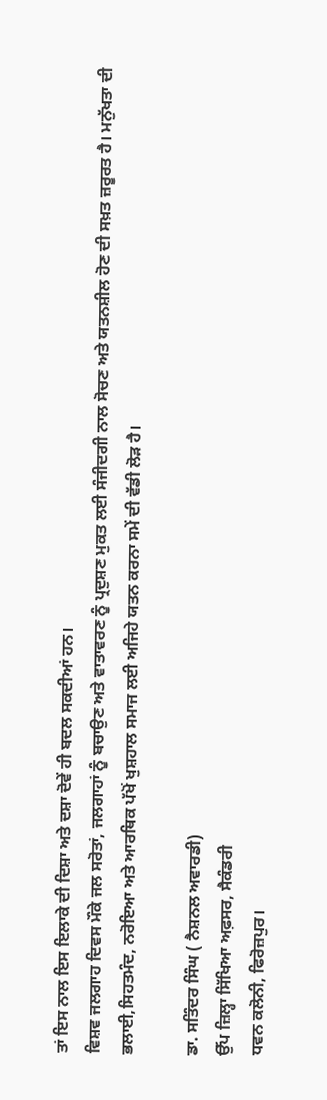ਤਾਂ ਇਸ ਨਾਲ ਇਸ ਇਲਾਕੇ ਦੀ ਦਿਸ਼ਾ ਅਤੇ ਦਸ਼ਾ ਦੋਵੇਂ ਹੀ ਬਦਲ ਸਕਦੀਆਂ ਹਨ।
ਵਿਸ਼ਵ ਜਲਗਾਹ ਦਿਵਸ ਮੌਕੇ ਜਲ ਸਰੋਤਾਂ, ਜਲਗਾਹਾਂ ਨੂੰ ਬਚਾਉਣ ਅਤੇ ਵਾਤਾਵਰਣ ਨੂੰ ਪ੍ਰਦੁਸ਼ਣ ਮੁਕਤ ਲਈ ਸੰਜੀਦਗੀ ਨਾਲ ਸੋਚਣ ਅਤੇ ਯਤਨਸ਼ੀਲ ਹੋਣ ਦੀ ਸਖ਼ਤ ਜ਼ਰੂਰਤ ਹੈ। ਮਨੁੱਖਤਾ ਦੀ ਭਲਾਈ,ਸਿਹਤਮੰਦ, ਨਰੋਇਆ ਅਤੇ ਆਰਥਿਕ ਪੱਖੋਂ ਖੁਸ਼ਹਾਲ ਸਮਾਜ ਲਈ ਅਜਿਹੇ ਯਤਨ ਕਰਨਾ ਸਮੇਂ ਦੀ ਵੱਡੀ ਲੋੜ ਹੈ।

ਡਾ. ਸਤਿੰਦਰ ਸਿੰਘ ( ਨੈਸ਼ਨਲ ਅਵਾਰਡੀ)
ਉੱਪ ਜ਼ਿਲ੍ਹਾ ਸਿੱਖਿਆ ਅਫ਼ਸਰ, ਸੈਕੰਡਰੀ
ਧਵਨ ਕਲੋਨੀ, ਫਿਰੋਜ਼ਪੁਰ।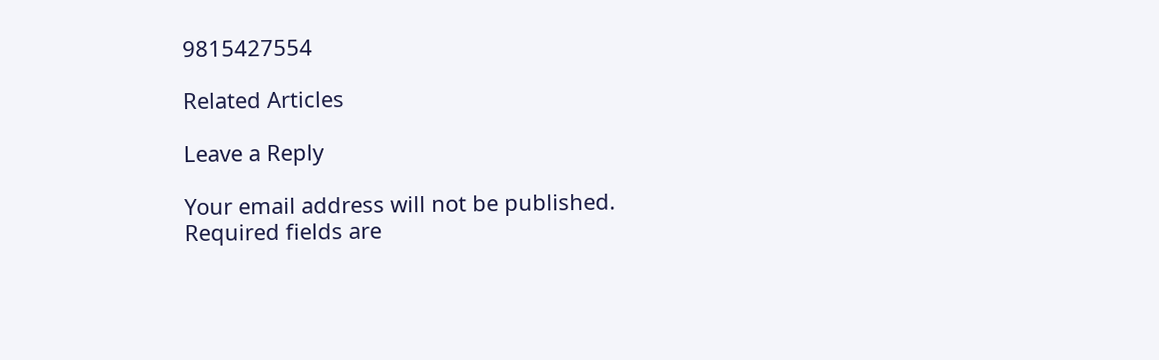9815427554

Related Articles

Leave a Reply

Your email address will not be published. Required fields are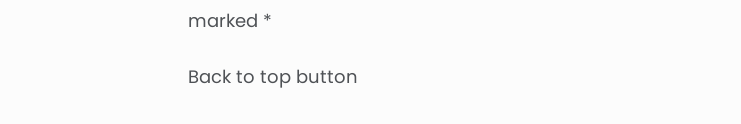marked *

Back to top button